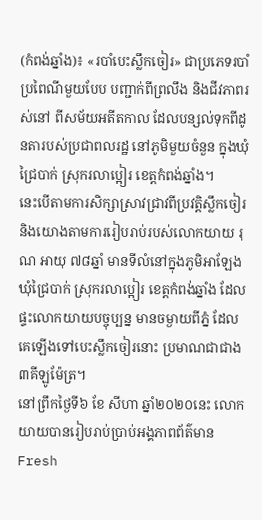(កំពង់ឆ្នាំង)៖ «របាំបេះស្លឹកចៀរ» ជាប្រភេទរបាំប្រពៃណីមួយបែប បញ្ជាក់ពីព្រលឹង និងជីវភាពរស់នៅ ពីសម័យអតីតកាល ដែលបន្សល់ទុកពីដូនតារបស់ប្រជាពលរដ្ឋ នៅភូមិមួយចំនួន ក្នុងឃុំជ្រៃបាក់ ស្រុករលាប្អៀរ ខេត្តកំពង់ឆ្នាំង។
នេះបើតាមការសិក្សាស្រាវជ្រាវពីប្រវត្តិស្លឹកចៀរ និងយោងតាមការរៀបរាប់របស់លោកយាយ រុណ អាយុ ៧៨ឆ្នាំ មានទីលំនៅក្នុងភូមិអាឡែង ឃុំជ្រៃបាក់ ស្រុករលាប្អៀរ ខេត្តកំពង់ឆ្នាំង ដែលផ្ទះលោកយាយបច្ចុប្បន្ន មានចម្ងាយពីភ្នំ ដែលគេឡើងទៅបេះស្លឹកចៀរនោះ ប្រមាណជាជាង ៣គីឡូម៉ែត្រ។
នៅព្រឹកថ្ងៃទី៦ ខែ សីហា ឆ្នាំ២០២០នេះ លោកយាយបានរៀបរាប់ប្រាប់អង្គភាពព័ត៌មាន Fresh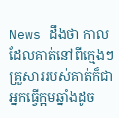News ដឹងថា កាលដែលគាត់នៅពីក្មេងៗ គ្រួសាររបស់គាត់ក៏ជាអ្នកធ្វើក្អមឆ្នាំងដូច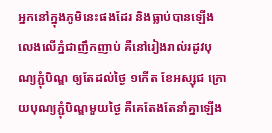អ្នកនៅក្នុងភូមិនេះផងដែរ និងធ្លាប់បានឡើងលេងលើភ្នំជាញឹកញាប់ គឺនៅរៀងរាល់រដូវបុណ្យភ្ជុំបិណ្ឌ ឲ្យតែដល់ថ្ងៃ ១កើត ខែអស្សុជ ក្រោយបុណ្យភ្ជុំបិណ្ឌមួយថ្ងៃ គឺគេតែងតែនាំគ្នាឡើង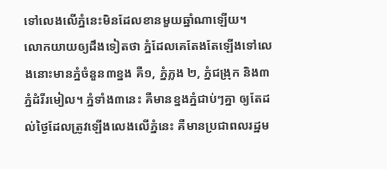ទៅលេងលើភ្នំនេះមិនដែលខានមួយឆ្នាំណាឡើយ។
លោកយាយឲ្យដឹងទៀតថា ភ្នំដែលគេតែងតែឡើងទៅលេងនោះមានភ្នំចំនួន៣ខ្នង គឺ១, ភ្នំភ្លង ២, ភ្នំជង្រុក និង៣ភ្នំដំរីរមៀល។ ភ្នំទាំង៣នេះ គឺមានខ្នងភ្នំជាប់ៗគ្នា ឲ្យតែដល់ថ្ងៃដែលត្រូវឡើងលេងលើភ្នំនេះ គឺមានប្រជាពលរដ្ឋម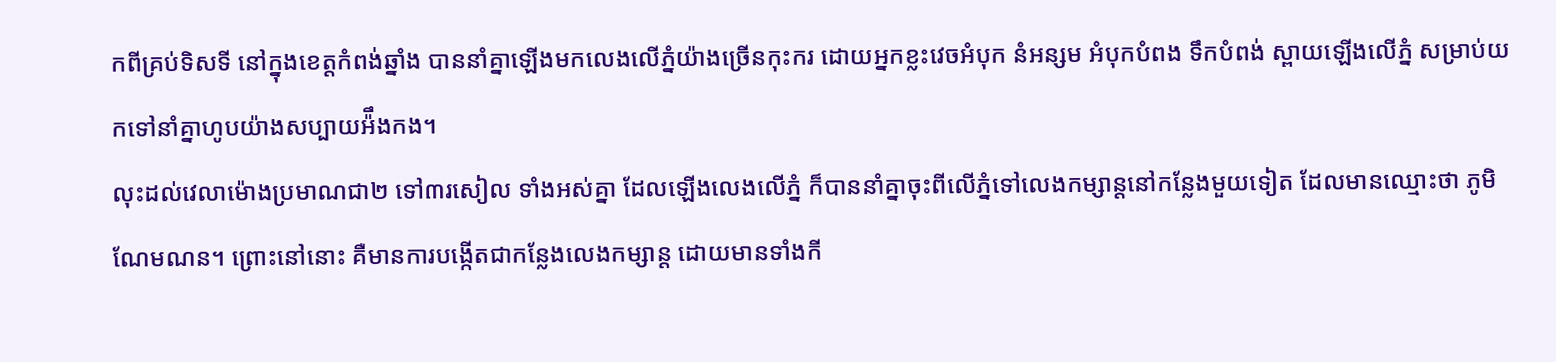កពីគ្រប់ទិសទី នៅក្នុងខេត្តកំពង់ឆ្នាំង បាននាំគ្នាឡើងមកលេងលើភ្នំយ៉ាងច្រើនកុះករ ដោយអ្នកខ្លះវេចអំបុក នំអន្សម អំបុកបំពង ទឹកបំពង់ ស្ពាយឡើងលើភ្នំ សម្រាប់យកទៅនាំគ្នាហូបយ៉ាងសប្បាយអ៉ឹងកង។
លុះដល់វេលាម៉ោងប្រមាណជា២ ទៅ៣រសៀល ទាំងអស់គ្នា ដែលឡើងលេងលើភ្នំ ក៏បាននាំគ្នាចុះពីលើភ្នំទៅលេងកម្សាន្តនៅកន្លែងមួយទៀត ដែលមានឈ្មោះថា ភូមិណែមណន។ ព្រោះនៅនោះ គឺមានការបង្កើតជាកន្លែងលេងកម្សាន្ត ដោយមានទាំងកី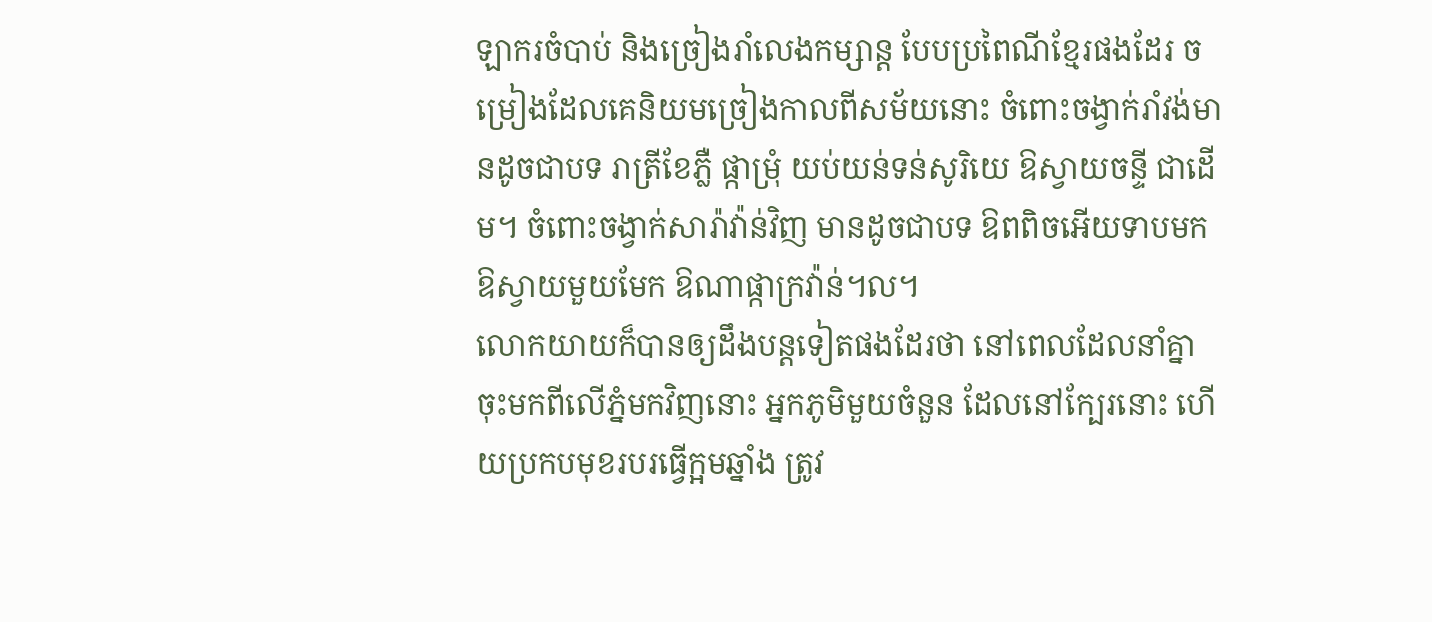ឡាករចំបាប់ និងច្រៀងរាំលេងកម្សាន្ត បែបប្រពៃណីខ្មែរផងដែរ ចម្រៀងដែលគេនិយមច្រៀងកាលពីសម័យនោះ ចំពោះចង្វាក់រាំវង់មានដូចជាបទ រាត្រីខែភ្លឺ ផ្កាម្រុំ យប់យន់ទន់សូរិយេ ឱស្វាយចន្ទី ជាដើម។ ចំពោះចង្វាក់សារ៉ាវ៉ាន់វិញ មានដូចជាបទ ឱពពិចអើយទាបមក ឱស្វាយមួយមែក ឱណាផ្កាក្រវ៉ាន់។ល។
លោកយាយក៏បានឲ្យដឹងបន្តទៀតផងដែរថា នៅពេលដែលនាំគ្នាចុះមកពីលើភ្នំមកវិញនោះ អ្នកភូមិមួយចំនួន ដែលនៅក្បែរនោះ ហើយប្រកបមុខរបរធ្វើក្អមឆ្នាំង ត្រូវ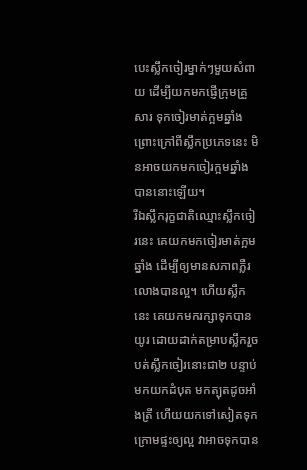បេះស្លឹកចៀរម្នាក់ៗមួយសំពាយ ដើម្បីយកមកផ្ញើក្រុមគ្រួសារ ទុកចៀរមាត់ក្អមឆ្នាំង ព្រោះក្រៅពីស្លឹកប្រភេទនេះ មិនអាចយកមកចៀរក្អមឆ្នាំងបាននោះឡើយ។
រីឯស្លឹករុក្ខជាតិឈ្មោះស្លឹកចៀរនេះ គេយកមកចៀរមាត់ក្អម ឆ្នាំង ដើម្បីឲ្យមានសភាពភ្លឺរលោងបានល្អ។ ហើយស្លឹកនេះ គេយកមករក្សាទុកបានយូរ ដោយដាក់តម្រាបស្លឹករួចបត់ស្លឹកចៀរនោះជា២ បន្ទាប់មកយកដំបុត មកត្បុតដូចអាំងត្រី ហើយយកទៅសៀតទុកក្រោមផ្ទះឲ្យល្អ វាអាចទុកបាន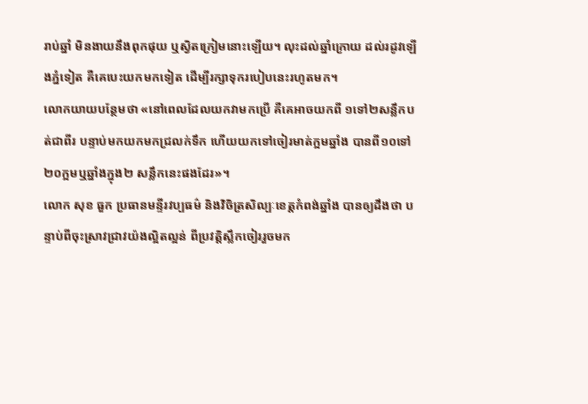រាប់ឆ្នាំ មិនងាយនឹងពុកផុយ ឬស្វិតក្រៀមនោះឡើយ។ លុះដល់ឆ្នាំក្រោយ ដល់រដូវឡើងភ្នំទៀត គឺគេបេះយកមកទៀត ដើម្បីរក្សាទុករបៀបនេះរហូតមក។
លោកយាយបន្ថែមថា «នៅពេលដែលយកវាមកប្រើ គឺគេអាចយកពី ១ទៅ២សន្លឹកបត់ជាពីរ បន្ទាប់មកយកមកជ្រលក់ទឹក ហើយយកទៅចៀរមាត់ក្អមឆ្នាំង បានពី១០ទៅ២០ក្អមឬឆ្នាំងក្នុង២ សន្លឹកនេះផងដែរ»។
លោក សុខ ធួក ប្រធានមន្ទីរវប្បធម៌ និងវិចិត្រសិល្បៈខេត្តកំពង់ឆ្នាំង បានឲ្យដឹងថា បន្ទាប់ពីចុះស្រាវជ្រាវយ៉ងល្អិតល្អន់ ពីប្រវត្តិស្លឹកចៀររួចមក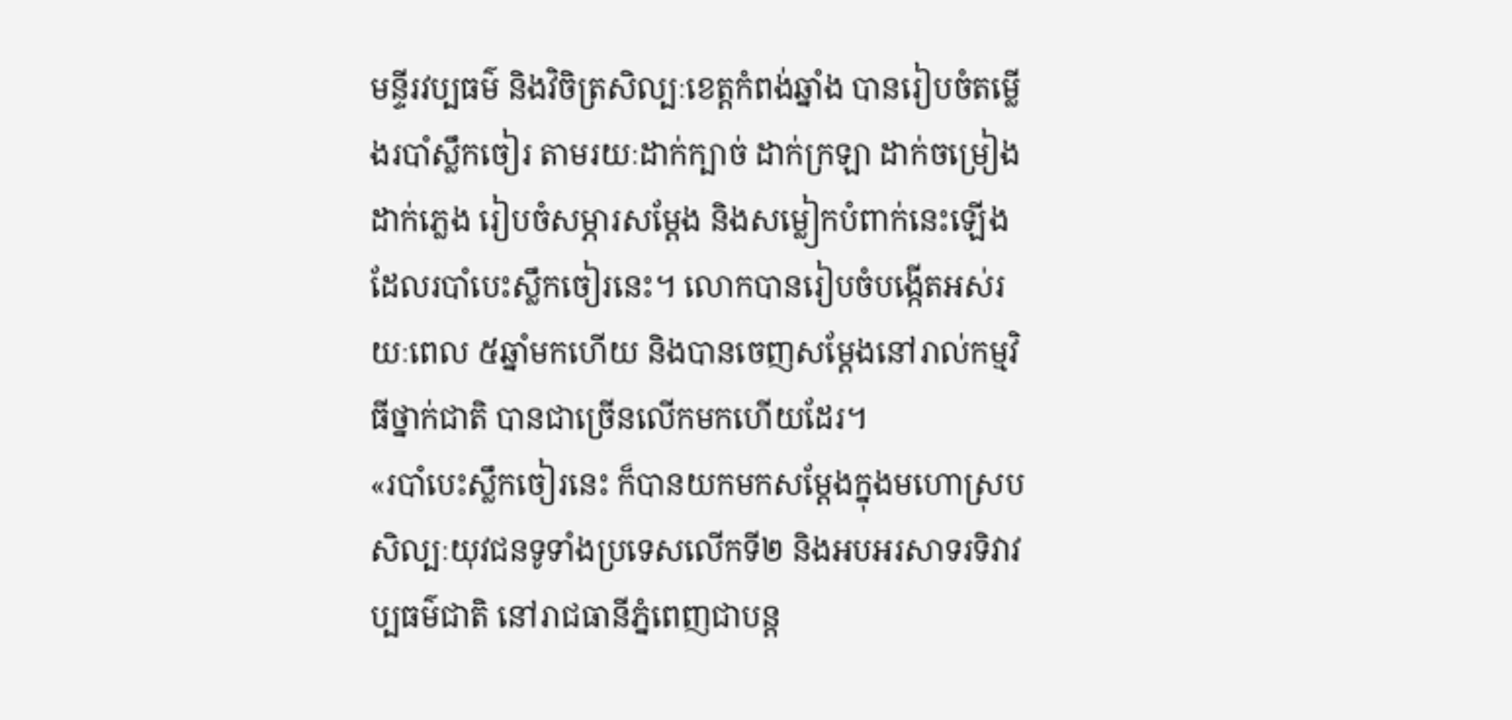មន្ទីរវប្បធម៌ និងវិចិត្រសិល្បៈខេត្តកំពង់ឆ្នាំង បានរៀបចំតម្លើងរបាំស្លឹកចៀរ តាមរយៈដាក់ក្បាច់ ដាក់ក្រឡា ដាក់ចម្រៀង ដាក់ភ្លេង រៀបចំសម្ភារសម្ដែង និងសម្លៀកបំពាក់នេះឡើង ដែលរបាំបេះស្លឹកចៀរនេះ។ លោកបានរៀបចំបង្កើតអស់រយៈពេល ៥ឆ្នាំមកហើយ និងបានចេញសម្ដែងនៅរាល់កម្មវិធីថ្នាក់ជាតិ បានជាច្រើនលើកមកហើយដែរ។
«របាំបេះស្លឹកចៀរនេះ ក៏បានយកមកសម្ដែងក្នុងមហោស្របសិល្បៈយុវជនទូទាំងប្រទេសលើកទី២ និងអបអរសាទរទិវាវប្បធម៌ជាតិ នៅរាជធានីភ្នំពេញជាបន្ត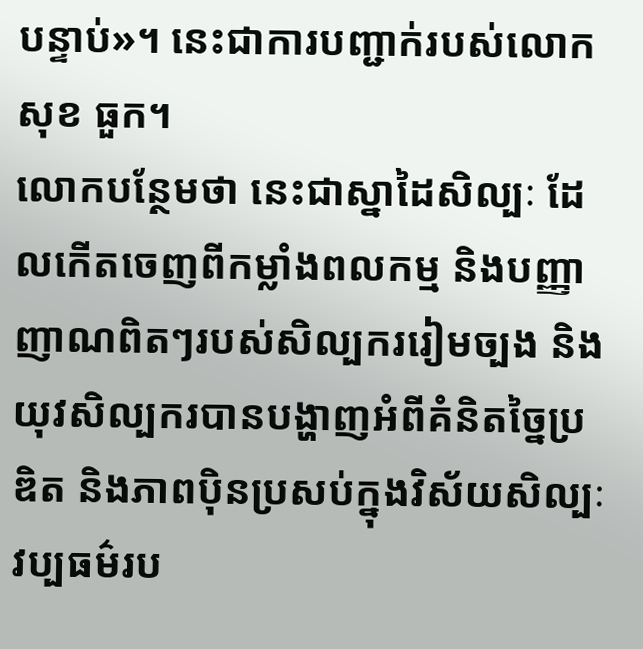បន្ទាប់»។ នេះជាការបញ្ជាក់របស់លោក សុខ ធួក។
លោកបន្ថែមថា នេះជាស្នាដៃសិល្បៈ ដែលកើតចេញពីកម្លាំងពលកម្ម និងបញ្ញាញាណពិតៗរបស់សិល្បកររៀមច្បង និងយុវសិល្បករបានបង្ហាញអំពីគំនិតច្នៃប្រឌិត និងភាពប៉ិនប្រសប់ក្នុងវិស័យសិល្បៈវប្បធម៌រប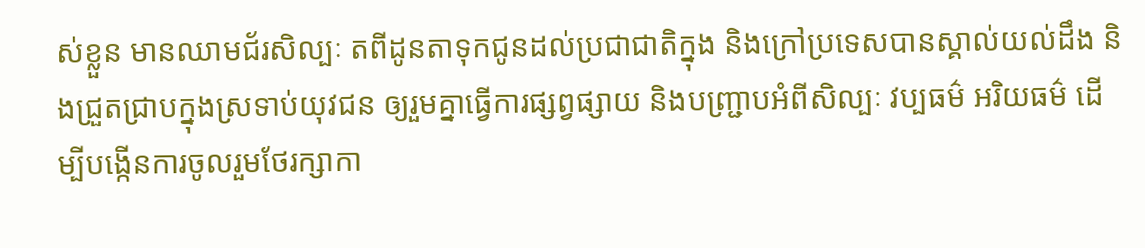ស់ខ្លួន មានឈាមជ័រសិល្បៈ តពីដូនតាទុកជូនដល់ប្រជាជាតិក្នុង និងក្រៅប្រទេសបានស្គាល់យល់ដឹង និងជ្រួតជ្រាបក្នុងស្រទាប់យុវជន ឲ្យរួមគ្នាធ្វើការផ្សព្វផ្សាយ និងបញ្ជ្រាបអំពីសិល្បៈ វប្បធម៌ អរិយធម៌ ដើម្បីបង្កើនការចូលរួមថែរក្សាកា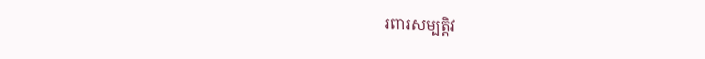រពារសម្បត្តិវ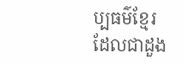ប្បធម៌ខ្មែរ ដែលជាដួង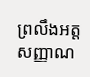ព្រលឹងអត្តសញ្ញាណ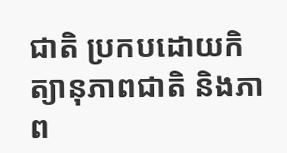ជាតិ ប្រកបដោយកិត្យានុភាពជាតិ និងភាព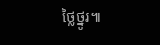ថ្លៃថ្នូរ៕